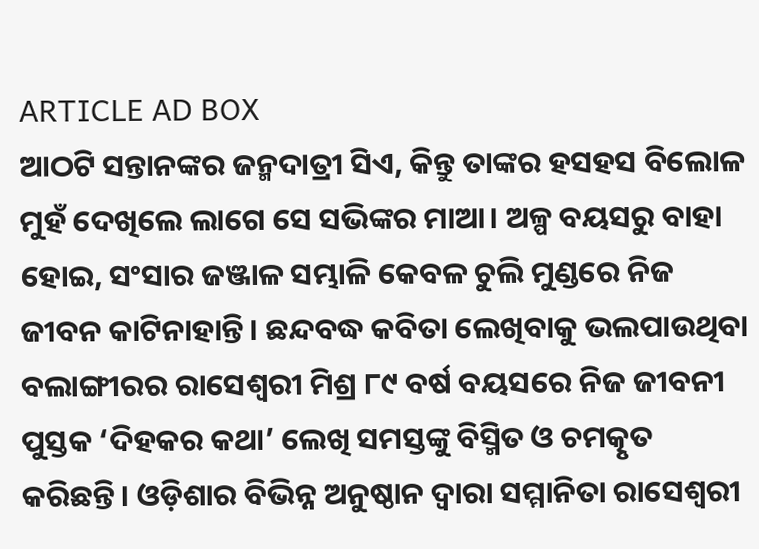ARTICLE AD BOX
ଆଠଟି ସନ୍ତାନଙ୍କର ଜନ୍ମଦାତ୍ରୀ ସିଏ, କିନ୍ତୁ ତାଙ୍କର ହସହସ ବିଲୋଳ ମୁହଁ ଦେଖିଲେ ଲାଗେ ସେ ସଭିଙ୍କର ମାଆ। ଅଳ୍ପ ବୟସରୁ ବାହା ହୋଇ, ସଂସାର ଜଞ୍ଜାଳ ସମ୍ଭାଳି କେବଳ ଚୁଲି ମୁଣ୍ଡରେ ନିଜ ଜୀବନ କାଟିନାହାନ୍ତି। ଛନ୍ଦବଦ୍ଧ କବିତା ଲେଖିବାକୁ ଭଲପାଉଥିବା ବଲାଙ୍ଗୀରର ରାସେଶ୍ବରୀ ମିଶ୍ର ୮୯ ବର୍ଷ ବୟସରେ ନିଜ ଜୀବନୀ ପୁସ୍ତକ ‘ଦିହକର କଥା’ ଲେଖି ସମସ୍ତଙ୍କୁ ବିସ୍ମିତ ଓ ଚମତ୍କୃତ କରିଛନ୍ତି। ଓଡ଼ିଶାର ବିଭିନ୍ନ ଅନୁଷ୍ଠାନ ଦ୍ବାରା ସମ୍ମାନିତା ରାସେଶ୍ବରୀ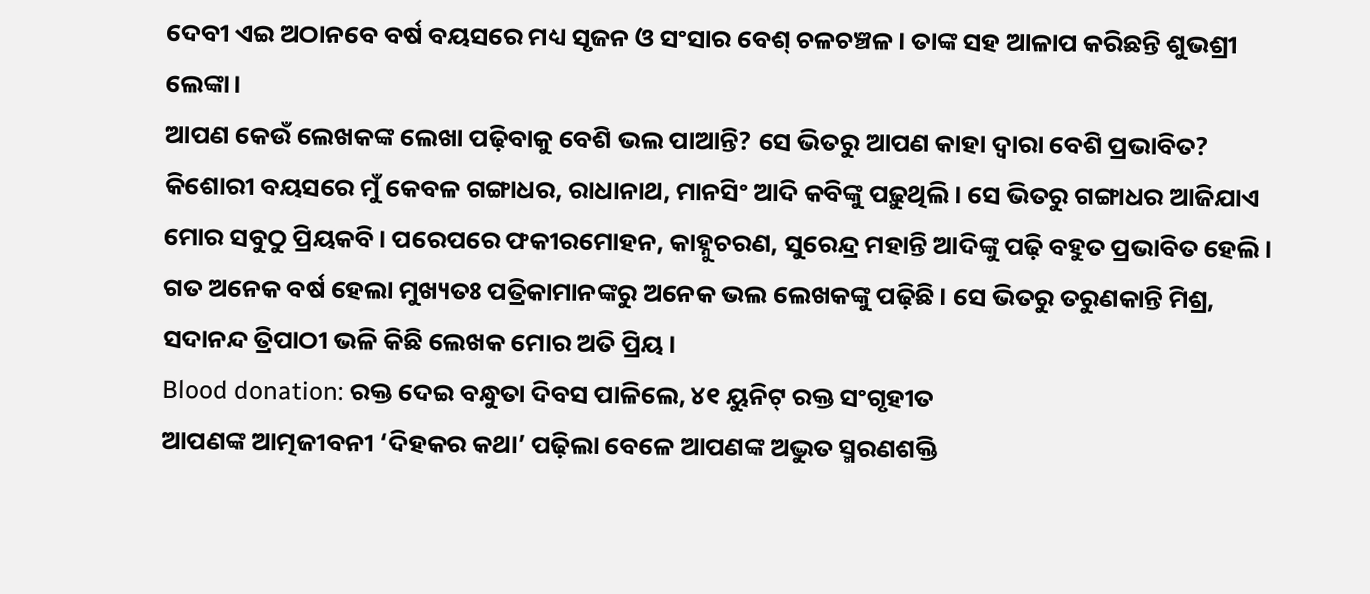ଦେବୀ ଏଇ ଅଠାନବେ ବର୍ଷ ବୟସରେ ମଧ୍ୟ ସୃଜନ ଓ ସଂସାର ବେଶ୍ ଚଳଚଞ୍ଚଳ। ତାଙ୍କ ସହ ଆଳାପ କରିଛନ୍ତି ଶୁଭଶ୍ରୀ ଲେଙ୍କା।
ଆପଣ କେଉଁ ଲେଖକଙ୍କ ଲେଖା ପଢ଼ିବାକୁ ବେଶି ଭଲ ପାଆନ୍ତି? ସେ ଭିତରୁ ଆପଣ କାହା ଦ୍ୱାରା ବେଶି ପ୍ରଭାବିତ?
କିଶୋରୀ ବୟସରେ ମୁଁ କେବଳ ଗଙ୍ଗାଧର, ରାଧାନାଥ, ମାନସିଂ ଆଦି କବିଙ୍କୁ ପଢ଼ୁଥିଲି। ସେ ଭିତରୁ ଗଙ୍ଗାଧର ଆଜିଯାଏ ମୋର ସବୁଠୁ ପ୍ରିୟକବି। ପରେପରେ ଫକୀରମୋହନ, କାହ୍ନୁଚରଣ, ସୁରେନ୍ଦ୍ର ମହାନ୍ତି ଆଦିଙ୍କୁ ପଢ଼ି ବହୁତ ପ୍ରଭାବିତ ହେଲି। ଗତ ଅନେକ ବର୍ଷ ହେଲା ମୁଖ୍ୟତଃ ପତ୍ରିକାମାନଙ୍କରୁ ଅନେକ ଭଲ ଲେଖକଙ୍କୁ ପଢ଼ିଛି। ସେ ଭିତରୁ ତରୁଣକାନ୍ତି ମିଶ୍ର, ସଦାନନ୍ଦ ତ୍ରିପାଠୀ ଭଳି କିଛି ଲେଖକ ମୋର ଅତି ପ୍ରିୟ।
Blood donation: ରକ୍ତ ଦେଇ ବନ୍ଧୁତା ଦିବସ ପାଳିଲେ, ୪୧ ୟୁନିଟ୍ ରକ୍ତ ସଂଗୃହୀତ
ଆପଣଙ୍କ ଆତ୍ମଜୀବନୀ ‘ଦିହକର କଥା’ ପଢ଼ିଲା ବେଳେ ଆପଣଙ୍କ ଅଦ୍ଭୁତ ସ୍ମରଣଶକ୍ତି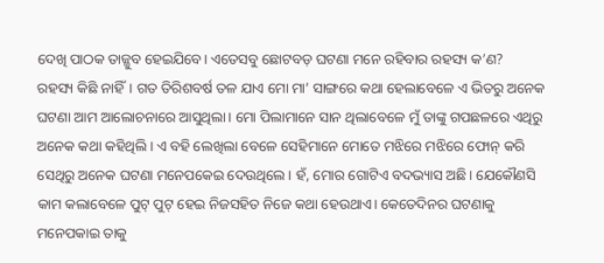ଦେଖି ପାଠକ ତାଜ୍ଜୁବ ହେଇଯିବେ। ଏତେସବୁ ଛୋଟବଡ଼ ଘଟଣା ମନେ ରହିବାର ରହସ୍ୟ କ’ଣ?
ରହସ୍ୟ କିଛି ନାହିଁ। ଗତ ତିରିଶବର୍ଷ ତଳ ଯାଏ ମୋ ମା’ ସାଙ୍ଗରେ କଥା ହେଲାବେଳେ ଏ ଭିତରୁ ଅନେକ ଘଟଣା ଆମ ଆଲୋଚନାରେ ଆସୁଥିଲା। ମୋ ପିଲାମାନେ ସାନ ଥିଲାବେଳେ ମୁଁ ତାଙ୍କୁ ଗପଛଳରେ ଏଥିରୁ ଅନେକ କଥା କହିଥିଲି। ଏ ବହି ଲେଖିଲା ବେଳେ ସେହିମାନେ ମୋତେ ମଝିରେ ମଝିରେ ଫୋନ୍ କରି ସେଥିରୁ ଅନେକ ଘଟଣା ମନେପକେଇ ଦେଉଥିଲେ। ହଁ, ମୋର ଗୋଟିଏ ବଦଭ୍ୟାସ ଅଛି। ଯେକୌଣସି କାମ କଲାବେଳେ ପୁଟ୍ ପୁଟ୍ ହେଇ ନିଜସହିତ ନିଜେ କଥା ହେଉଥାଏ। କେତେଦିନର ଘଟଣାକୁ ମନେପକାଇ ତାକୁ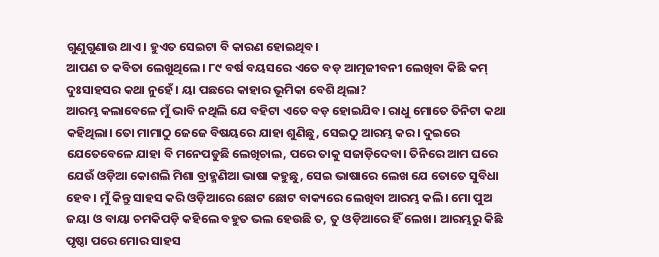ଗୁଣୁଗୁଣାଉ ଥାଏ। ହୁଏତ ସେଇଟା ବି କାରଣ ହୋଇଥିବ।
ଆପଣ ତ କବିତା ଲେଖୁଥିଲେ। ୮୯ ବର୍ଷ ବୟସରେ ଏତେ ବଡ଼ ଆତ୍ମଜୀବନୀ ଲେଖିବା କିଛି କମ୍ ଦୁଃସାହସର କଥା ନୁହେଁ। ୟା ପଛରେ କାହାର ଭୂମିକା ବେଶି ଥିଲା?
ଆରମ୍ଭ କଲାବେଳେ ମୁଁ ଭାବି ନଥିଲି ଯେ ବହିଟା ଏତେ ବଡ଼ ହୋଇଯିବ। ରାଧୁ ମୋତେ ତିନିଟା କଥା କହିଥିଲା। ତୋ ମାମାଠୁ ଜେଜେ ବିଷୟରେ ଯାହା ଶୁଣିଛୁ, ସେଇଠୁ ଆରମ୍ଭ କର। ଦୁଇରେ ଯେତେବେଳେ ଯାହା ବି ମନେପଡୁଛି ଲେଖିଚାଲ, ପରେ ତାକୁ ସଜାଡ଼ିଦେବା। ତିନିରେ ଆମ ଘରେ ଯେଉଁ ଓଡ଼ିଆ କୋଶଲି ମିଶା ବ୍ରାହ୍ମଣିଆ ଭାଷା କହୁଛୁ, ସେଇ ଭାଷାରେ ଲେଖ ଯେ ତୋତେ ସୁବିଧା ହେବ। ମୁଁ କିନ୍ତୁ ସାହସ କରି ଓଡ଼ିଆରେ ଛୋଟ ଛୋଟ ବାକ୍ୟରେ ଲେଖିବା ଆରମ୍ଭ କଲି। ମୋ ପୁଅ ଜୟା ଓ ବାୟା ଚମକିପଡ଼ି କହିଲେ ବହୁତ ଭଲ ହେଉଛି ତ, ତୁ ଓଡ଼ିଆରେ ହିଁ ଲେଖ। ଆରମ୍ଭରୁ କିଛି ପୃଷ୍ଠା ପରେ ମୋର ସାହସ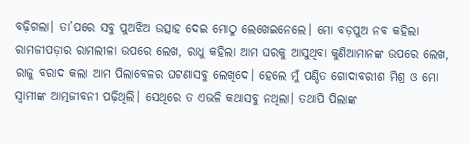ବଢ଼ିଗଲା। ତା’ପରେ ସବୁ ପୁଅଝିଅ ଉତ୍ସାହ ଦେଇ ମୋଠୁ ଲେଖେଇନେଲେ। ମୋ ବଡ଼ପୁଅ ନବ କହିଲା ରାମଜୀପଡ଼ାର ରାମଲୀଳା ଉପରେ ଲେଖ, ରାଧୁ କହିଲା ଆମ ଘରକୁ ଆସୁଥିବା କୁଣିଆମାନଙ୍କ ଉପରେ ଲେଖ, ରାଜୁ ବରାଦ କଲା ଆମ ପିଲାବେଳର ଘଟଣାସବୁ ଲେଖିଦେ। ହେଲେ ମୁଁ ପଣ୍ଡିତ ଗୋଦାବରୀଶ ମିଶ୍ର ଓ ମୋ ସ୍ୱାମୀଙ୍କ ଆତ୍ମଜୀବନୀ ପଢ଼ିଥିଲି। ସେଥିରେ ତ ଏଭଳି କଥାସବୁ ନଥିଲା। ତଥାପି ପିଲାଙ୍କ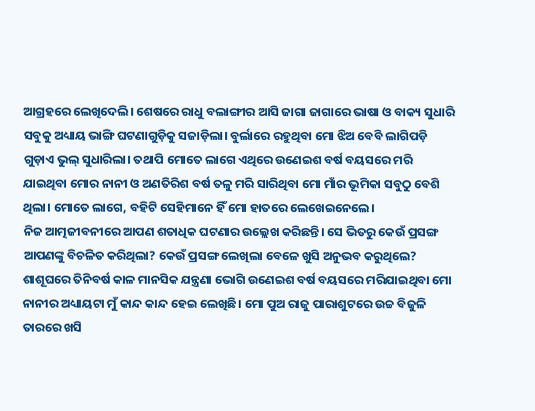ଆଗ୍ରହରେ ଲେଖିଦେଲି। ଶେଷରେ ରାଧୁ ବଲାଙ୍ଗୀର ଆସି ଜାଗା ଜାଗାରେ ଭାଷା ଓ ବାକ୍ୟ ସୁଧାରି ସବୁକୁ ଅଧ୍ୟାୟ ଭାଙ୍ଗି ଘଟଣାଗୁଡ଼ିକୁ ସଜାଡ଼ିଲା। ବୁର୍ଲାରେ ରହୁଥିବା ମୋ ଝିଅ ବେବି ଲାଗିପଡ଼ି ଗୁଡ଼ାଏ ଭୁଲ୍ ସୁଧାରିଲା। ତଥାପି ମୋତେ ଲାଗେ ଏଥିରେ ଉଣେଇଶ ବର୍ଷ ବୟସରେ ମରି ଯାଇଥିବା ମୋର ନାନୀ ଓ ଅଣତିରିଶ ବର୍ଷ ତଳୁ ମରି ସାରିଥିବା ମୋ ମାଁର ଭୂମିକା ସବୁଠୁ ବେଶି ଥିଲା। ମୋତେ ଲାଗେ, ବହିଟି ସେହିମାନେ ହିଁ ମୋ ହାତରେ ଲେଖେଇନେଲେ।
ନିଜ ଆତ୍ମଜୀବନୀରେ ଆପଣ ଶତାଧିକ ଘଟଣାର ଉଲ୍ଲେଖ କରିଛନ୍ତି। ସେ ଭିତରୁ କେଉଁ ପ୍ରସଙ୍ଗ ଆପଣଙ୍କୁ ବିଚଳିତ କରିଥିଲା? କେଉଁ ପ୍ରସଙ୍ଗ ଲେଖିଲା ବେଳେ ଖୁସି ଅନୁଭବ କରୁଥିଲେ?
ଶାଶୂଘରେ ତିନିବର୍ଷ କାଳ ମାନସିକ ଯନ୍ତ୍ରଣା ଭୋଗି ଉଣେଇଶ ବର୍ଷ ବୟସରେ ମରିଯାଇଥିବା ମୋ ନାନୀର ଅଧ୍ୟାୟଟା ମୁଁ କାନ୍ଦ କାନ୍ଦ ହେଇ ଲେଖିଛି। ମୋ ପୁଅ ରାଜୁ ପାରାଶୁଟରେ ଉଚ୍ଚ ବିଜୁଳି ତାରରେ ଖସି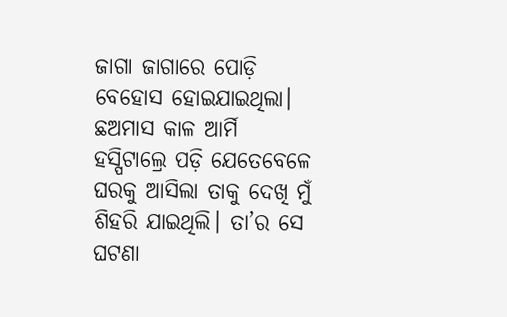ଜାଗା ଜାଗାରେ ପୋଡ଼ି ବେହୋସ ହୋଇଯାଇଥିଲା। ଛଅମାସ କାଳ ଆର୍ମି ହସ୍ପିଟାଲ୍ରେ ପଡ଼ି ଯେତେବେଳେ ଘରକୁ ଆସିଲା ତାକୁ ଦେଖି ମୁଁ ଶିହରି ଯାଇଥିଲି। ତା’ର ସେ ଘଟଣା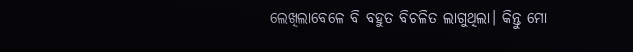ଲେଖିଲାବେଳେ ବି ବହୁତ ବିଚଳିତ ଲାଗୁଥିଲା। କିନ୍ତୁ ମୋ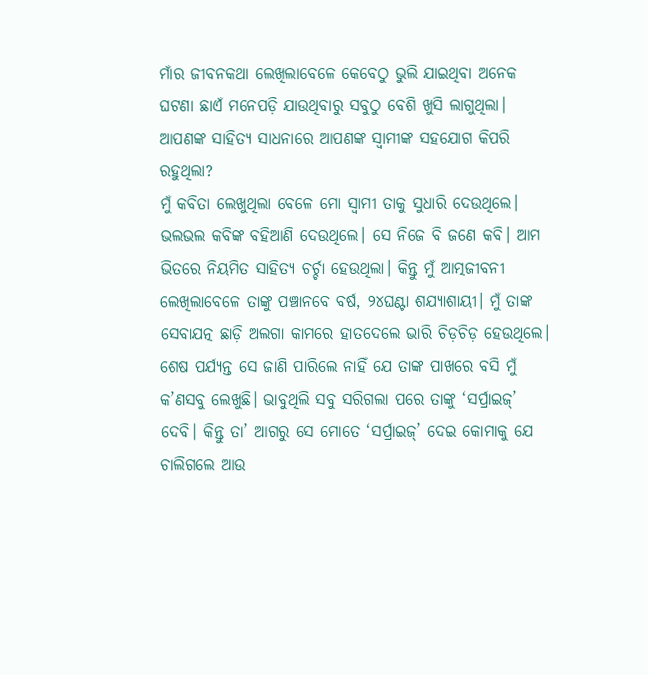ମାଁର ଜୀବନକଥା ଲେଖିଲାବେଳେ କେବେଠୁ ଭୁଲି ଯାଇଥିବା ଅନେକ ଘଟଣା ଛାଏଁ ମନେପଡ଼ି ଯାଉଥିବାରୁ ସବୁଠୁ ବେଶି ଖୁସି ଲାଗୁଥିଲା।
ଆପଣଙ୍କ ସାହିତ୍ୟ ସାଧନାରେ ଆପଣଙ୍କ ସ୍ୱାମୀଙ୍କ ସହଯୋଗ କିପରି ରହୁଥିଲା?
ମୁଁ କବିତା ଲେଖୁଥିଲା ବେଳେ ମୋ ସ୍ୱାମୀ ତାକୁ ସୁଧାରି ଦେଉଥିଲେ। ଭଲଭଲ କବିଙ୍କ ବହିଆଣି ଦେଉଥିଲେ। ସେ ନିଜେ ବି ଜଣେ କବି। ଆମ ଭିତରେ ନିୟମିତ ସାହିତ୍ୟ ଚର୍ଚ୍ଚା ହେଉଥିଲା। କିନ୍ତୁ ମୁଁ ଆତ୍ମଜୀବନୀ ଲେଖିଲାବେଳେ ତାଙ୍କୁ ପଞ୍ଚାନବେ ବର୍ଷ, ୨୪ଘଣ୍ଟା ଶଯ୍ୟାଶାୟୀ। ମୁଁ ତାଙ୍କ ସେବାଯତ୍ନ ଛାଡ଼ି ଅଲଗା କାମରେ ହାତଦେଲେ ଭାରି ଚିଡ଼ଚିଡ଼ ହେଉଥିଲେ। ଶେଷ ପର୍ଯ୍ୟନ୍ତ ସେ ଜାଣି ପାରିଲେ ନାହିଁ ଯେ ତାଙ୍କ ପାଖରେ ବସି ମୁଁ କ’ଣସବୁ ଲେଖୁଛି। ଭାବୁଥିଲି ସବୁ ସରିଗଲା ପରେ ତାଙ୍କୁ ‘ସର୍ପ୍ରାଇଜ୍’ ଦେବି। କିନ୍ତୁ ତା’ ଆଗରୁ ସେ ମୋତେ ‘ସର୍ପ୍ରାଇଜ୍’ ଦେଇ କୋମାକୁ ଯେ ଚାଲିଗଲେ ଆଉ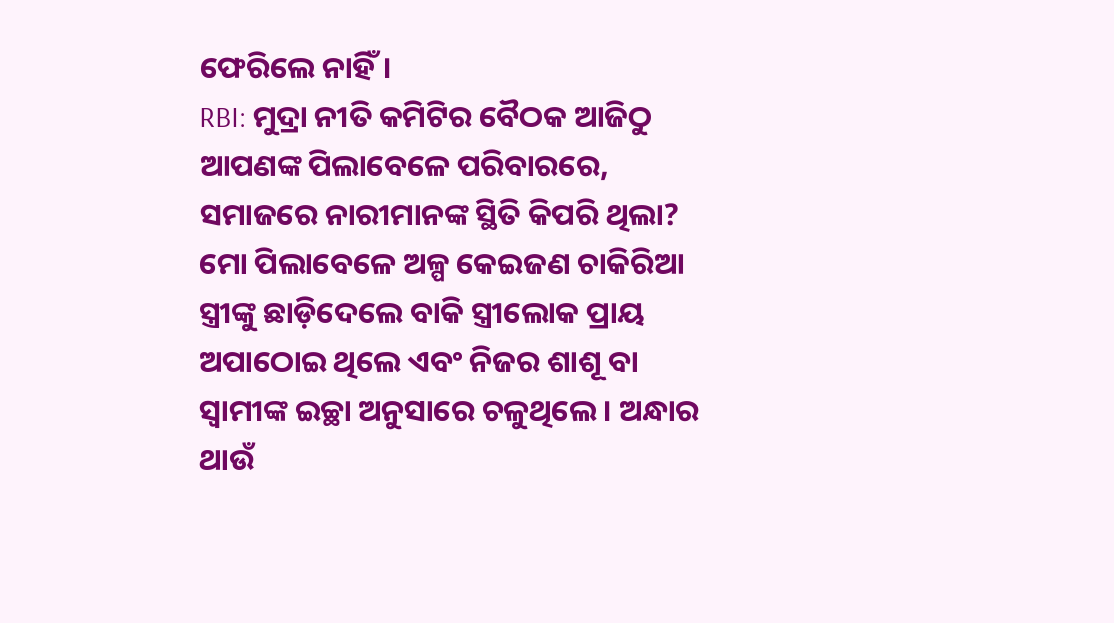ଫେରିଲେ ନାହିଁ।
RBI: ମୁଦ୍ରା ନୀତି କମିଟିର ବୈଠକ ଆଜିଠୁ
ଆପଣଙ୍କ ପିଲାବେଳେ ପରିବାରରେ, ସମାଜରେ ନାରୀମାନଙ୍କ ସ୍ଥିତି କିପରି ଥିଲା?
ମୋ ପିଲାବେଳେ ଅଳ୍ପ କେଇଜଣ ଚାକିରିଆ ସ୍ତ୍ରୀଙ୍କୁ ଛାଡ଼ିଦେଲେ ବାକି ସ୍ତ୍ରୀଲୋକ ପ୍ରାୟ ଅପାଠୋଇ ଥିଲେ ଏବଂ ନିଜର ଶାଶୂ ବା ସ୍ୱାମୀଙ୍କ ଇଚ୍ଛା ଅନୁସାରେ ଚଳୁଥିଲେ। ଅନ୍ଧାର ଥାଉଁ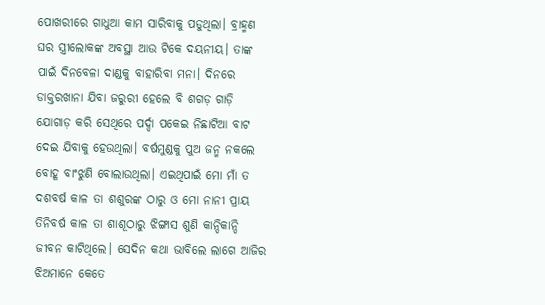ପୋଖରୀରେ ଗାଧୁଆ କାମ ସାରିବାକୁ ପଡୁଥିଲା। ବ୍ରାହ୍ମଣ ଘର ସ୍ତ୍ରୀଲୋକଙ୍କ ଅବସ୍ଥା ଆଉ ଟିକେ ଦୟନୀୟ। ତାଙ୍କ ପାଇଁ ଦିନବେଳା ଦାଣ୍ଡକୁ ବାହାରିବା ମନା। ଦିନରେ ଡାକ୍ତରଖାନା ଯିବା ଜରୁରୀ ହେଲେ ବି ଶଗଡ଼ ଗାଡ଼ି ଯୋଗାଡ଼ କରି ସେଥିରେ ପର୍ଦ୍ଦା ପକେଇ ନିଛାଟିଆ ବାଟ ଦେଇ ଯିବାକୁ ହେଉଥିଲା। ବର୍ଷମୁଣ୍ଡକୁ ପୁଅ ଜନ୍ମ ନକଲେ ବୋହୂ ବାଂଝୁଣି ବୋଲାଉଥିଲା। ଏଇଥିପାଇଁ ମୋ ମାଁ ତ ଦଶବର୍ଷ କାଳ ତା ଶଶୁରଙ୍କ ଠାରୁ ଓ ମୋ ନାନୀ ପ୍ରାୟ ତିନିବର୍ଷ କାଳ ତା ଶାଶୂଠାରୁ ଝିଙ୍ଗାସ ଶୁଣି କାନ୍ଦିକାନ୍ଦି ଜୀବନ କାଟିଥିଲେ। ସେଦିନ କଥା ଭାବିଲେ ଲାଗେ ଆଜିର ଝିଅମାନେ କେତେ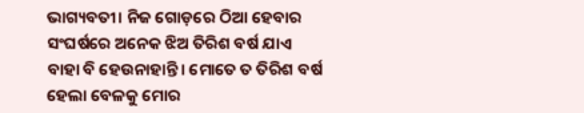ଭାଗ୍ୟବତୀ। ନିଜ ଗୋଡ଼ରେ ଠିଆ ହେବାର ସଂଘର୍ଷରେ ଅନେକ ଝିଅ ତିରିଶ ବର୍ଷ ଯାଏ ବାହା ବି ହେଉନାହାନ୍ତି। ମୋତେ ତ ତିରିଶ ବର୍ଷ ହେଲା ବେଳକୁ ମୋର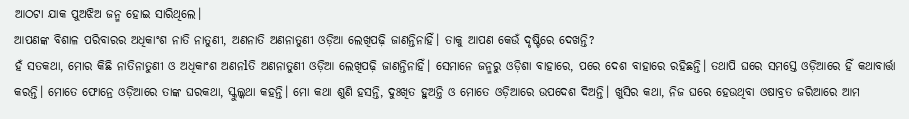ଆଠଟା ଯାକ ପୁଅଝିଅ ଜନ୍ମ ହୋଇ ସାରିଥିଲେ।
ଆପଣଙ୍କ ବିଶାଳ ପରିବାରର ଅଧିକାଂଶ ନାତି ନାତୁଣୀ, ଅଣନାତି ଅଣନାତୁଣୀ ଓଡ଼ିଆ ଲେଖିପଢ଼ି ଜାଣନ୍ତିନାହିଁ। ତାକୁ ଆପଣ କେଉଁ ଦୃଷ୍ଟିରେ ଦେଖନ୍ତି?
ହଁ ସତକଥା, ମୋର କିଛି ନାତିନାତୁଣୀ ଓ ଅଧିକାଂଶ ଅଣନlତି ଅଣନାତୁଣୀ ଓଡ଼ିଆ ଲେଖିପଢ଼ି ଜାଣନ୍ତିନାହିଁ। ସେମାନେ ଜନ୍ମରୁ ଓଡ଼ିଶା ବାହାରେ, ପରେ ଦେଶ ବାହାରେ ରହିଛନ୍ତି। ତଥାପି ଘରେ ସମସ୍ତେ ଓଡ଼ିଆରେ ହିଁ କଥାବାର୍ତ୍ତା କରନ୍ତି। ମୋତେ ଫୋନ୍ରେ ଓଡ଼ିଆରେ ତାଙ୍କ ଘରକଥା, ସ୍କୁଲ୍କଥା କହନ୍ତି। ମୋ କଥା ଶୁଣି ହସନ୍ତି, ଦୁଃଖିତ ହୁଅନ୍ତି ଓ ମୋତେ ଓଡ଼ିଆରେ ଉପଦେଶ ଦିଅନ୍ତି। ଖୁସିର କଥା, ନିଜ ଘରେ ହେଉଥିବା ଓଷାବ୍ରତ ଜରିଆରେ ଆମ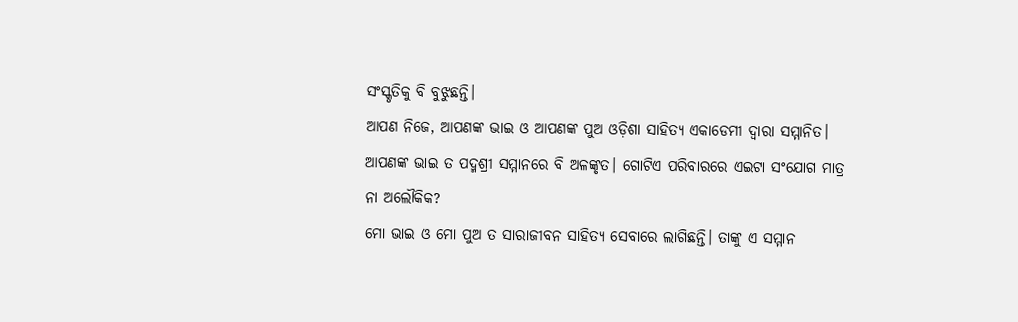ସଂସ୍କୃତିକୁ ବି ବୁଝୁଛନ୍ତି।
ଆପଣ ନିଜେ, ଆପଣଙ୍କ ଭାଇ ଓ ଆପଣଙ୍କ ପୁଅ ଓଡ଼ିଶା ସାହିତ୍ୟ ଏକାଡେମୀ ଦ୍ୱାରା ସମ୍ମାନିତ। ଆପଣଙ୍କ ଭାଇ ତ ପଦ୍ମଶ୍ରୀ ସମ୍ମାନରେ ବି ଅଳଙ୍କୃତ। ଗୋଟିଏ ପରିବାରରେ ଏଇଟା ସଂଯୋଗ ମାତ୍ର ନା ଅଲୌକିକ?
ମୋ ଭାଇ ଓ ମୋ ପୁଅ ତ ସାରାଜୀବନ ସାହିତ୍ୟ ସେବାରେ ଲାଗିଛନ୍ତି। ତାଙ୍କୁ ଏ ସମ୍ମାନ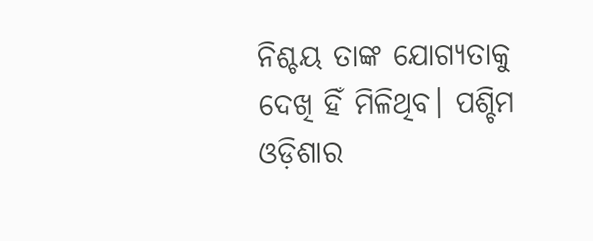ନିଶ୍ଚୟ ତାଙ୍କ ଯୋଗ୍ୟତାକୁ ଦେଖି ହିଁ ମିଳିଥିବ। ପଶ୍ଚିମ ଓଡ଼ିଶାର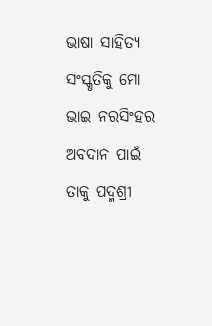ଭାଷା ସାହିତ୍ୟ ସଂସ୍କୃତିକୁ ମୋ ଭାଇ ନରସିଂହର ଅବଦାନ ପାଇଁ ତାକୁ ପଦ୍ମଶ୍ରୀ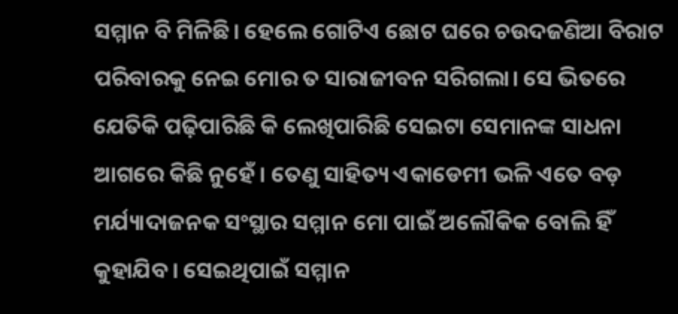ସମ୍ମାନ ବି ମିଳିଛି। ହେଲେ ଗୋଟିଏ ଛୋଟ ଘରେ ଚଉଦଜଣିଆ ବିରାଟ ପରିବାରକୁ ନେଇ ମୋର ତ ସାରାଜୀବନ ସରିଗଲା। ସେ ଭିତରେ ଯେତିକି ପଢ଼ିପାରିଛି କି ଲେଖିପାରିଛି ସେଇଟା ସେମାନଙ୍କ ସାଧନା ଆଗରେ କିଛି ନୁହେଁ। ତେଣୁ ସାହିତ୍ୟ ଏକାଡେମୀ ଭଳି ଏତେ ବଡ଼ ମର୍ଯ୍ୟାଦାଜନକ ସଂସ୍ଥାର ସମ୍ମାନ ମୋ ପାଇଁ ଅଲୌକିକ ବୋଲି ହିଁ କୁହାଯିବ। ସେଇଥିପାଇଁ ସମ୍ମାନ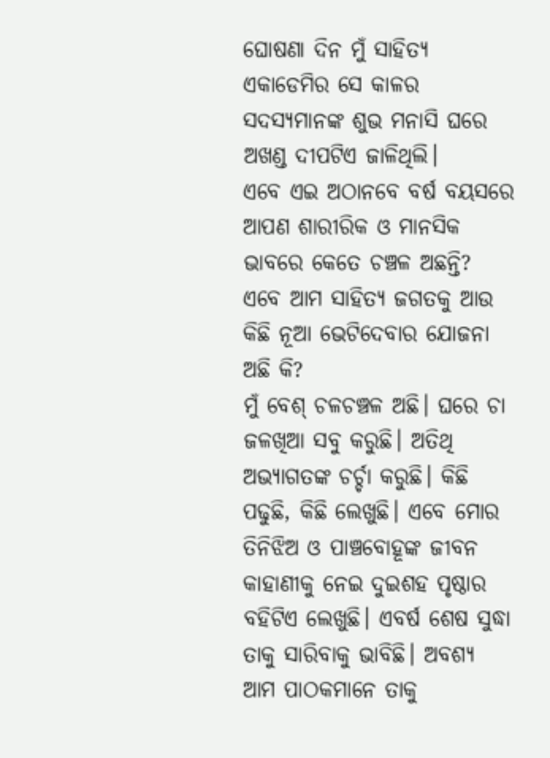ଘୋଷଣା ଦିନ ମୁଁ ସାହିତ୍ୟ ଏକାଡେମିର ସେ କାଳର ସଦସ୍ୟମାନଙ୍କ ଶୁଭ ମନାସି ଘରେ ଅଖଣ୍ଡ ଦୀପଟିଏ ଜାଳିଥିଲି।
ଏବେ ଏଇ ଅଠାନବେ ବର୍ଷ ବୟସରେ ଆପଣ ଶାରୀରିକ ଓ ମାନସିକ ଭାବରେ କେତେ ଚଞ୍ଚଳ ଅଛନ୍ତି? ଏବେ ଆମ ସାହିତ୍ୟ ଜଗତକୁ ଆଉ କିଛି ନୂଆ ଭେଟିଦେବାର ଯୋଜନା ଅଛି କି?
ମୁଁ ବେଶ୍ ଚଳଚଞ୍ଚଳ ଅଛି। ଘରେ ଚା ଜଳଖିଆ ସବୁ କରୁଛି। ଅତିଥି ଅଭ୍ୟାଗତଙ୍କ ଚର୍ଚ୍ଚା କରୁଛି। କିଛି ପଢୁଛି, କିଛି ଲେଖୁଛି। ଏବେ ମୋର ତିନିଝିଅ ଓ ପାଞ୍ଚବୋହୂଙ୍କ ଜୀବନ କାହାଣୀକୁ ନେଇ ଦୁଇଶହ ପୃଷ୍ଠାର ବହିଟିଏ ଲେଖୁଛି। ଏବର୍ଷ ଶେଷ ସୁଦ୍ଧା ତାକୁ ସାରିବାକୁ ଭାବିଛି। ଅବଶ୍ୟ ଆମ ପାଠକମାନେ ତାକୁ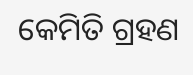କେମିତି ଗ୍ରହଣ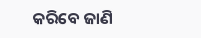କରିବେ ଜାଣି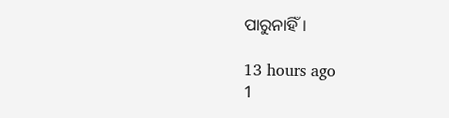ପାରୁନାହିଁ।

13 hours ago
1